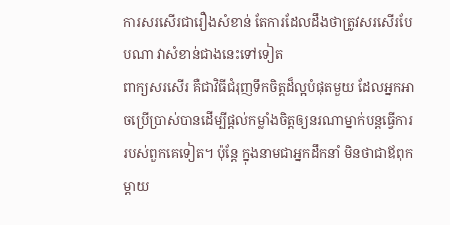ការសរសើរជារឿងសំខាន់ តែការដែលដឹងថាត្រូវសរសើរបែបណា វាសំខាន់ជាងនេះទៅទៀត
ពាក្យសរសើរ គឺជាវិធីជំរុញទឹកចិត្តដ៏ល្អបំផុតមួយ ដែលអ្នកអាចប្រើប្រាស់បានដើម្បីផ្ដល់កម្លាំងចិត្តឲ្យនរណាម្នាក់បន្តធ្វើការរបស់ពួកគេទៀត។ ប៉ុន្តែ ក្នុងនាមជាអ្នកដឹកនាំ មិនថាជាឪពុកម្ដាយ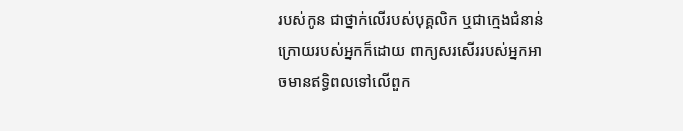របស់កូន ជាថ្នាក់លើរបស់បុគ្គលិក ឬជាក្មេងជំនាន់ក្រោយរបស់អ្នកក៏ដោយ ពាក្យសរសើររបស់អ្នកអាចមានឥទ្ធិពលទៅលើពួក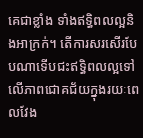គេជាខ្លាំង ទាំងឥទ្ធិពលល្អនិងអាក្រក់។ តើការសរសើរបែបណាទើបជះឥទ្ធិពលល្អទៅលើភាពជោគជ័យក្នុងរយៈពេលវែង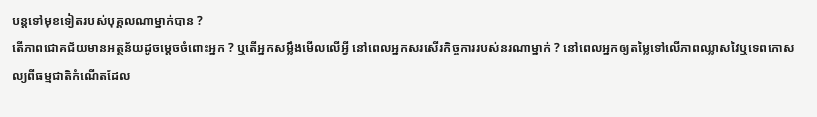បន្តទៅមុខទៀតរបស់បុគ្គលណាម្នាក់បាន ?
តើភាពជោគជ័យមានអត្ថន័យដូចម្ដេចចំពោះអ្នក ? ឬតើអ្នកសម្លឹងមើលលើអ្វី នៅពេលអ្នកសរសើរកិច្ចការរបស់នរណាម្នាក់ ? នៅពេលអ្នកឲ្យតម្លៃទៅលើភាពឈ្លាសវៃឬទេពកោសល្យពីធម្មជាតិកំណើតដែល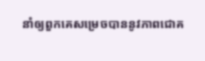នាំឲ្យពួកគេសម្រេចបាននូវភាពជោគ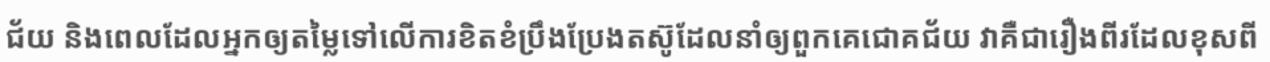ជ័យ និងពេលដែលអ្នកឲ្យតម្លៃទៅលើការខិតខំប្រឹងប្រែងតស៊ូដែលនាំឲ្យពួកគេជោគជ័យ វាគឺជារឿងពីរដែលខុសពី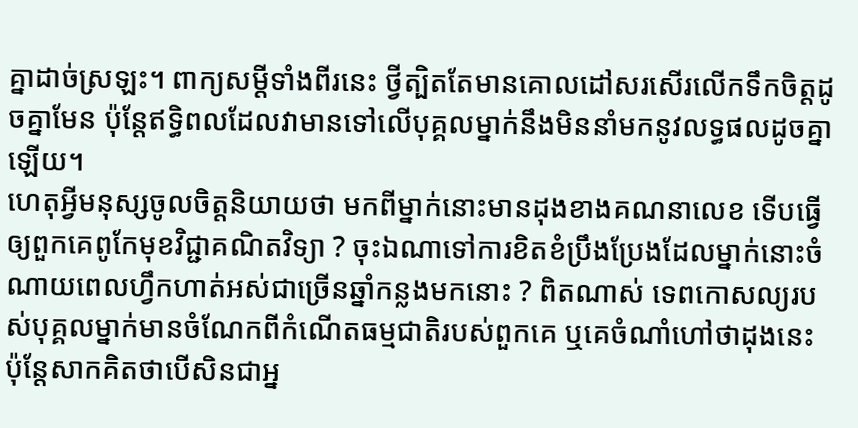គ្នាដាច់ស្រឡះ។ ពាក្យសម្ដីទាំងពីរនេះ ថ្វីត្បិតតែមានគោលដៅសរសើរលើកទឹកចិត្តដូចគ្នាមែន ប៉ុន្តែឥទ្ធិពលដែលវាមានទៅលើបុគ្គលម្នាក់នឹងមិននាំមកនូវលទ្ធផលដូចគ្នាឡើយ។
ហេតុអ្វីមនុស្សចូលចិត្តនិយាយថា មកពីម្នាក់នោះមានដុងខាងគណនាលេខ ទើបធ្វើឲ្យពួកគេពូកែមុខវិជ្ជាគណិតវិទ្យា ? ចុះឯណាទៅការខិតខំប្រឹងប្រែងដែលម្នាក់នោះចំណាយពេលហ្វឹកហាត់អស់ជាច្រើនឆ្នាំកន្លងមកនោះ ? ពិតណាស់ ទេពកោសល្យរបស់បុគ្គលម្នាក់មានចំណែកពីកំណើតធម្មជាតិរបស់ពួកគេ ឬគេចំណាំហៅថាដុងនេះ ប៉ុន្តែសាកគិតថាបើសិនជាអ្ន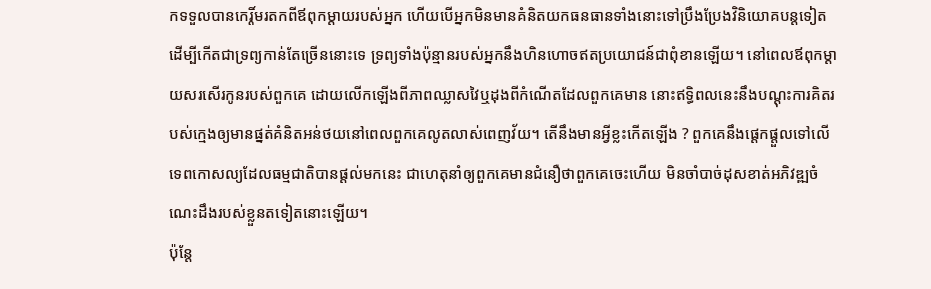កទទួលបានកេរ្តិ៍មរតកពីឪពុកម្ដាយរបស់អ្នក ហើយបើអ្នកមិនមានគំនិតយកធនធានទាំងនោះទៅប្រឹងប្រែងវិនិយោគបន្តទៀត ដើម្បីកើតជាទ្រព្យកាន់តែច្រើននោះទេ ទ្រព្យទាំងប៉ុន្មានរបស់អ្នកនឹងហិនហោចឥតប្រយោជន៍ជាពុំខានឡើយ។ នៅពេលឪពុកម្ដាយសរសើរកូនរបស់ពួកគេ ដោយលើកឡើងពីភាពឈ្លាសវៃឬដុងពីកំណើតដែលពួកគេមាន នោះឥទ្ធិពលនេះនឹងបណ្ដុះការគិតរបស់ក្មេងឲ្យមានផ្នត់គំនិតអន់ថយនៅពេលពួកគេលូតលាស់ពេញវ័យ។ តើនឹងមានអ្វីខ្លះកើតឡើង ? ពួកគេនឹងផ្ដេកផ្ដួលទៅលើទេពកោសល្យដែលធម្មជាតិបានផ្ដល់មកនេះ ជាហេតុនាំឲ្យពួកគេមានជំនឿថាពួកគេចេះហើយ មិនចាំបាច់ដុសខាត់អភិវឌ្ឍចំណេះដឹងរបស់ខ្លួនតទៀតនោះឡើយ។
ប៉ុន្តែ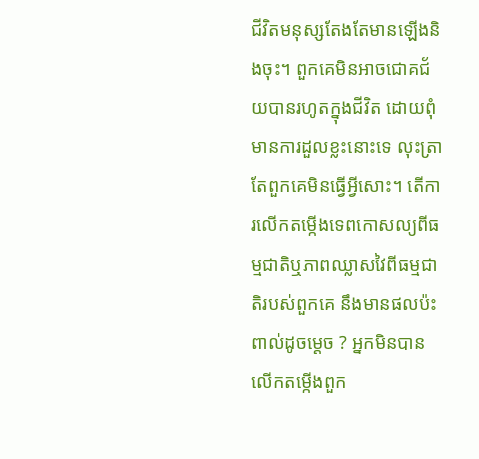ជីវិតមនុស្សតែងតែមានឡើងនិងចុះ។ ពួកគេមិនអាចជោគជ័យបានរហូតក្នុងជីវិត ដោយពុំមានការដួលខ្លះនោះទេ លុះត្រាតែពួកគេមិនធ្វើអ្វីសោះ។ តើការលើកតម្កើងទេពកោសល្យពីធម្មជាតិឬភាពឈ្លាសវៃពីធម្មជាតិរបស់ពួកគេ នឹងមានផលប៉ះពាល់ដូចម្ដេច ? អ្នកមិនបានលើកតម្កើងពួក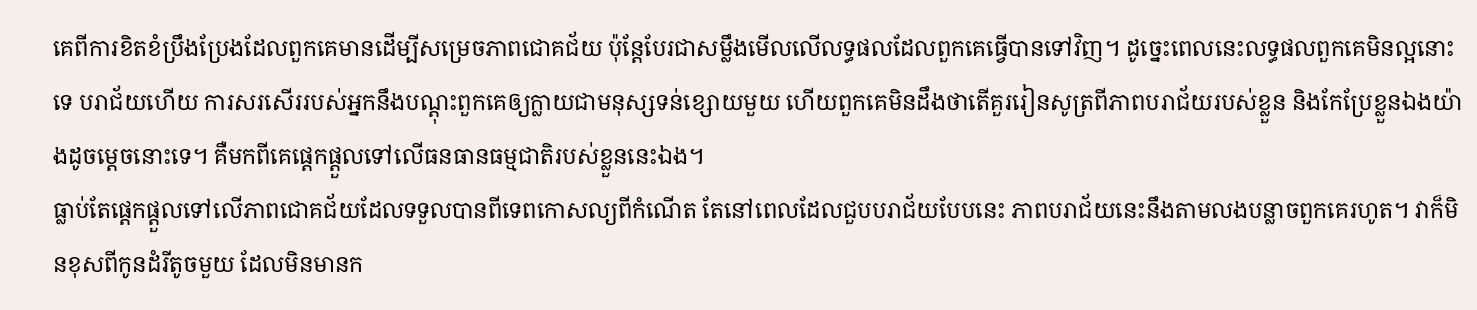គេពីការខិតខំប្រឹងប្រែងដែលពួកគេមានដើម្បីសម្រេចភាពជោគជ័យ ប៉ុន្តែបែរជាសម្លឹងមើលលើលទ្ធផលដែលពួកគេធ្វើបានទៅវិញ។ ដូច្នេះពេលនេះលទ្ធផលពួកគេមិនល្អនោះទេ បរាជ័យហើយ ការសរសើររបស់អ្នកនឹងបណ្ដុះពួកគេឲ្យក្លាយជាមនុស្សទន់ខ្សោយមួយ ហើយពួកគេមិនដឹងថាតើគួររៀនសូត្រពីភាពបរាជ័យរបស់ខ្លួន និងកែប្រែខ្លួនឯងយ៉ាងដូចម្ដេចនោះទេ។ គឺមកពីគេផ្ដេកផ្ដួលទៅលើធនធានធម្មជាតិរបស់ខ្លួននេះឯង។
ធ្លាប់តែផ្ដេកផ្ដួលទៅលើភាពជោគជ័យដែលទទួលបានពីទេពកោសល្យពីកំណើត តែនៅពេលដែលជួបបរាជ័យបែបនេះ ភាពបរាជ័យនេះនឹងតាមលងបន្លាចពួកគេរហូត។ វាក៏មិនខុសពីកូនដំរីតូចមួយ ដែលមិនមានក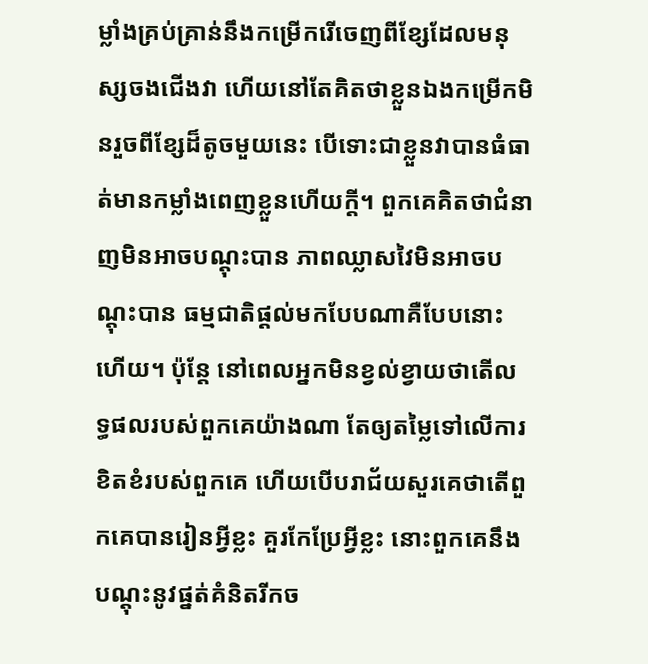ម្លាំងគ្រប់គ្រាន់នឹងកម្រើករើចេញពីខ្សែដែលមនុស្សចងជើងវា ហើយនៅតែគិតថាខ្លួនឯងកម្រើកមិនរួចពីខ្សែដ៏តូចមួយនេះ បើទោះជាខ្លួនវាបានធំធាត់មានកម្លាំងពេញខ្លួនហើយក្ដី។ ពួកគេគិតថាជំនាញមិនអាចបណ្ដុះបាន ភាពឈ្លាសវៃមិនអាចបណ្ដុះបាន ធម្មជាតិផ្ដល់មកបែបណាគឺបែបនោះហើយ។ ប៉ុន្តែ នៅពេលអ្នកមិនខ្វល់ខ្វាយថាតើលទ្ធផលរបស់ពួកគេយ៉ាងណា តែឲ្យតម្លៃទៅលើការខិតខំរបស់ពួកគេ ហើយបើបរាជ័យសួរគេថាតើពួកគេបានរៀនអ្វីខ្លះ គួរកែប្រែអ្វីខ្លះ នោះពួកគេនឹងបណ្ដុះនូវផ្នត់គំនិតរីកច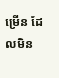ម្រើន ដែលមិន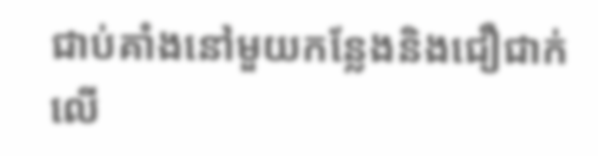ជាប់គាំងនៅមួយកន្លែងនិងជឿជាក់លើ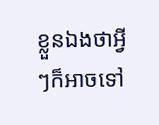ខ្លួនឯងថាអ្វីៗក៏អាចទៅ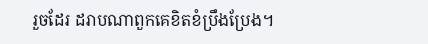រួចដែរ ដរាបណាពួកគេខិតខំប្រឹងប្រែង។